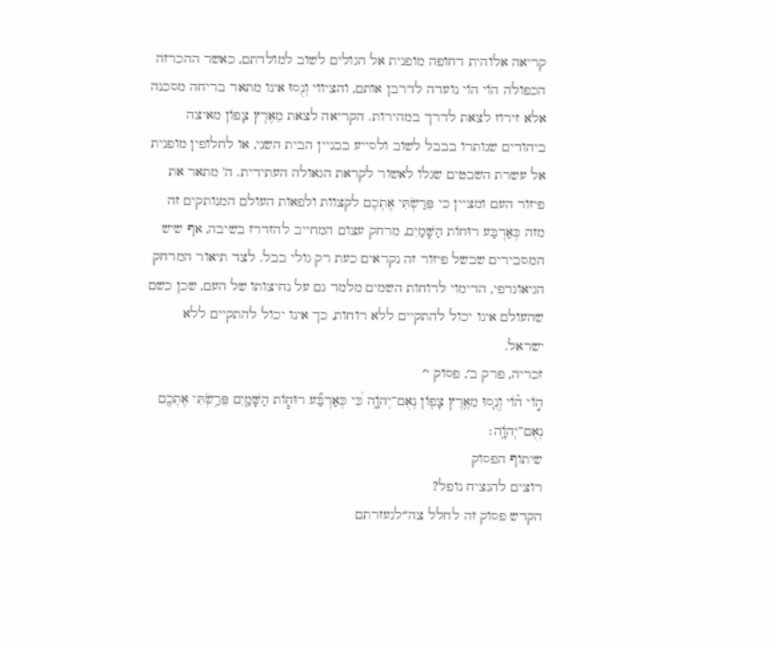קריאה אלוהית דחופה מופנית אל הגולים לשוב למולדתם, כאשר ההכרזה הכפולה הוֹי הוֹי נועדה לדרבן אותם, והציווי וְנֻסוּ אינו מתאר בריחה מסכנה אלא זירוז לצאת לדרך במהירות. הקריאה לצאת מֵאֶרֶץ צָפוֹן מאיצה ביהודים שנותרו בבבל לשוב ולסייע בבניין הבית השני, או לחלופין מופנית אל עשרת השבטים שגלו לאשור לקראת הגאולה העתידית. ה' מתאר את פיזור העם ומציין כי פֵּרַשְׂתִּי אֶתְכֶם לקצוות ולפאות העולם המנותקים זה מזה כְּאַרְבַּע רוּחוֹת הַשָּׁמַיִם, מרחק עצום המחייב להזדרז בשיבה, אף שיש המסבירים שבשל פיזור זה נקראים כעת רק גולי בבל. לצד תיאור המרחק הגיאוגרפי, הדימוי לרוחות השמים מלמד גם על נחיצותו של העם, שכן כשם שהעולם אינו יכול להתקיים ללא רוחות, כך אינו יכול להתקיים ללא ישראל.
זכריה, פרק ב׳, פסוק י׳
ה֣וֹי ה֗וֹי וְנֻ֛סוּ מֵאֶ֥רֶץ צָפ֖וֹן נְאֻם־יְהֹוָ֑ה כִּ֠י כְּאַרְבַּ֞ע רוּח֧וֹת הַשָּׁמַ֛יִם פֵּרַ֥שְׂתִּי אֶתְכֶ֖ם נְאֻם־יְהֹוָֽה׃
שיתוף הפסוק
רוצים להנציח נופל?
הקדש פסוק זה לחלל צה״לנעזרתם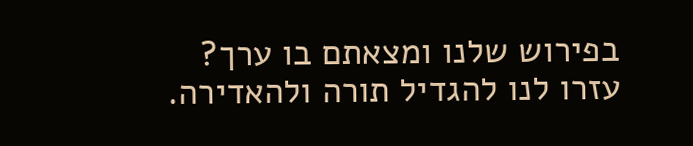בפירוש שלנו ומצאתם בו ערך?
עזרו לנו להגדיל תורה ולהאדירה.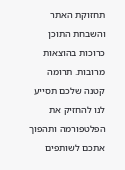תחזוקת האתר והשבחת התוכן כרוכות בהוצאות מרובות. תרומה קטנה שלכם תסייע לנו להחזיק את הפלטפורמה ותהפוך אתכם לשותפים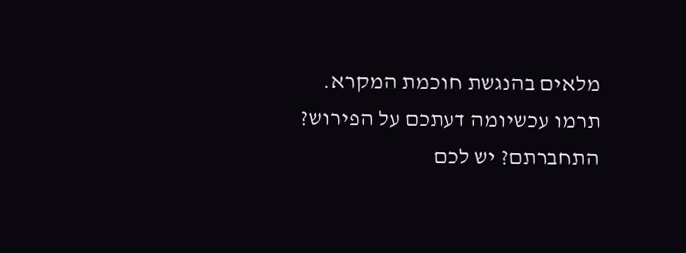מלאים בהנגשת חוכמת המקרא.
תרמו עכשיומה דעתכם על הפירוש?
התחברתם? יש לכם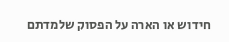חידוש או הארה על הפסוק שלמדתם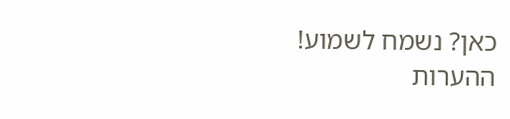כאן? נשמח לשמוע!
ההערות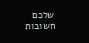שלכם חשובות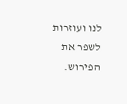לנו ועוזרות לשפר את הפירוש.